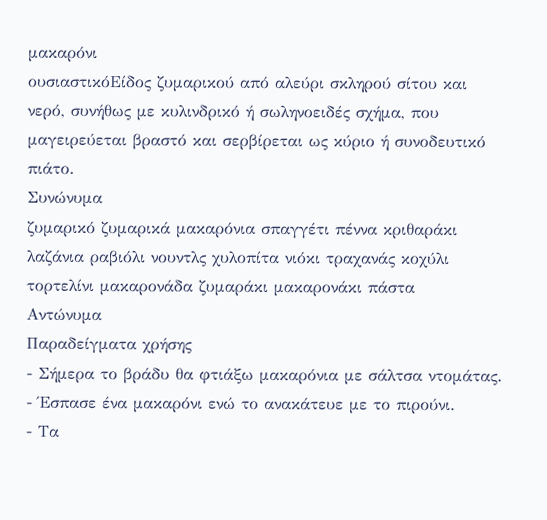μακαρόνι
ουσιαστικόΕίδος ζυμαρικού από αλεύρι σκληρού σίτου και νερό, συνήθως με κυλινδρικό ή σωληνοειδές σχήμα, που μαγειρεύεται βραστό και σερβίρεται ως κύριο ή συνοδευτικό πιάτο.
Συνώνυμα
ζυμαρικό ζυμαρικά μακαρόνια σπαγγέτι πέννα κριθαράκι λαζάνια ραβιόλι νουντλς χυλοπίτα νιόκι τραχανάς κοχύλι τορτελίνι μακαρονάδα ζυμαράκι μακαρονάκι πάστα
Αντώνυμα
Παραδείγματα χρήσης
- Σήμερα το βράδυ θα φτιάξω μακαρόνια με σάλτσα ντομάτας.
- Έσπασε ένα μακαρόνι ενώ το ανακάτευε με το πιρούνι.
- Τα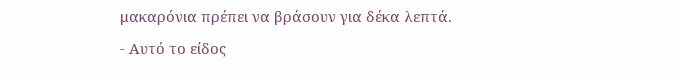μακαρόνια πρέπει να βράσουν για δέκα λεπτά.
- Αυτό το είδος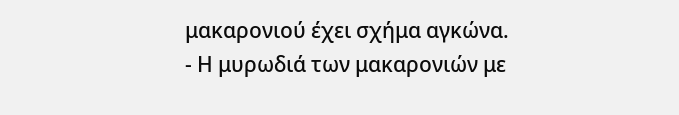μακαρονιού έχει σχήμα αγκώνα.
- Η μυρωδιά των μακαρονιών με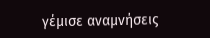γέμισε αναμνήσεις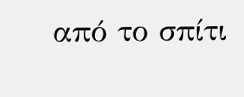από το σπίτι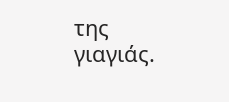της γιαγιάς.